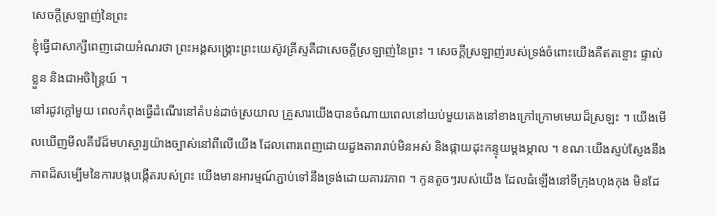សេចក្តីស្រឡាញ់នៃព្រះ
ខ្ញុំធ្វើជាសាក្សីពេញដោយអំណរថា ព្រះអង្គសង្គ្រោះព្រះយេស៊ូវគ្រីស្ទគឺជាសេចក្ដីស្រឡាញ់នៃព្រះ ។ សេចក្ដីស្រឡាញ់របស់ទ្រង់ចំពោះយើងគឺឥតខ្ចោះ ផ្ទាល់ខ្លួន និងជាអចិន្ដ្រៃយ៍ ។
នៅរដូវក្ដៅមួយ ពេលកំពុងធ្វើដំណើរនៅតំបន់ដាច់ស្រយាល គ្រួសារយើងបានចំណាយពេលនៅយប់មួយគេងនៅខាងក្រៅក្រោមមេឃដ៏ស្រឡះ ។ យើងមើលឃើញមីលគីវ៉េដ៏មហស្ចារ្យយ៉ាងច្បាស់នៅពីលើយើង ដែលពោរពេញដោយដួងតារារាប់មិនអស់ និងផ្កាយដុះកន្ទុយម្ដងម្កាល ។ ខណៈយើងស្ញប់ស្ញែងនឹងភាពដ៏សម្បើមនៃការបង្កបង្កើតរបស់ព្រះ យើងមានអារម្មណ៍ភ្ជាប់ទៅនឹងទ្រង់ដោយគារវភាព ។ កូនតូចៗរបស់យើង ដែលធំឡើងនៅទីក្រុងហុងកុង មិនដែ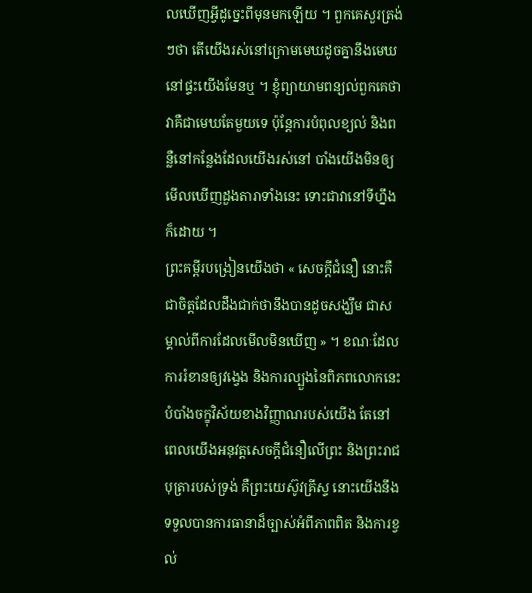លឃើញអ្វីដូច្នេះពីមុនមកឡើយ ។ ពួកគេសួរត្រង់ៗថា តើយើងរស់នៅក្រោមមេឃដូចគ្នានឹងមេឃនៅផ្ទះយើងមែនឬ ។ ខ្ញុំព្យាយាមពន្យល់ពួកគេថា វាគឺជាមេឃតែមួយទេ ប៉ុន្ដែការបំពុលខ្យល់ និងពន្លឺនៅកន្លែងដែលយើងរស់នៅ បាំងយើងមិនឲ្យមើលឃើញដួងតារាទាំងនេះ ទោះជាវានៅទីហ្នឹងក៏ដោយ ។
ព្រះគម្ពីរបង្រៀនយើងថា « សេចក្តីជំនឿ នោះគឺជាចិត្តដែលដឹងជាក់ថានឹងបានដូចសង្ឃឹម ជាសម្គាល់ពីការដែលមើលមិនឃើញ » ។ ខណៈដែលការរំខានឲ្យវង្វេង និងការល្បួងនៃពិភពលោកនេះ បំបាំងចក្ខុវិស័យខាងវិញ្ញាណរបស់យើង តែនៅពេលយើងអនុវត្តសេចក្ដីជំនឿលើព្រះ និងព្រះរាជបុត្រារបស់ទ្រង់ គឺព្រះយេស៊ូវគ្រីស្ទ នោះយើងនឹងទទួលបានការធានាដ៏ច្បាស់អំពីភាពពិត និងការខ្វល់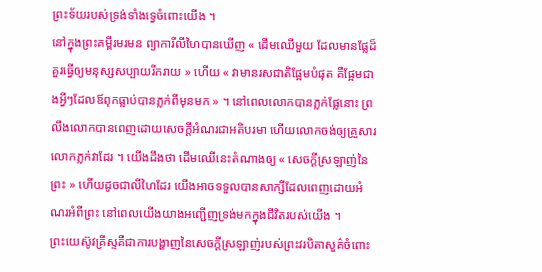ព្រះទ័យរបស់ទ្រង់ទាំងទ្វេចំពោះយើង ។
នៅក្នុងព្រះគម្ពីរមរមន ព្យាការីលីហៃបានឃើញ « ដើមឈើមួយ ដែលមានផ្លែដ៏គួរធ្វើឲ្យមនុស្សសប្បាយរីករាយ » ហើយ « វាមានរសជាតិផ្អែមបំផុត គឺផ្អែមជាងអ្វីៗដែលឪពុកធ្លាប់បានភ្លក់ពីមុនមក » ។ នៅពេលលោកបានភ្លក់ផ្លែនោះ ព្រលឹងលោកបានពេញដោយសេចក្ដីអំណរជាអតិបរមា ហើយលោកចង់ឲ្យគ្រួសារលោកភ្លក់វាដែរ ។ យើងដឹងថា ដើមឈើនេះតំណាងឲ្យ « សេចក្ដីស្រឡាញ់នៃព្រះ » ហើយដូចជាលីហៃដែរ យើងអាចទទួលបានសាក្សីដែលពេញដោយអំណរអំពីព្រះ នៅពេលយើងយាងអញ្ជើញទ្រង់មកក្នុងជីវិតរបស់យើង ។
ព្រះយេស៊ូវគ្រីស្ទគឺជាការបង្ហាញនៃសេចក្តីស្រឡាញ់របស់ព្រះវរបិតាសួគ៌ចំពោះ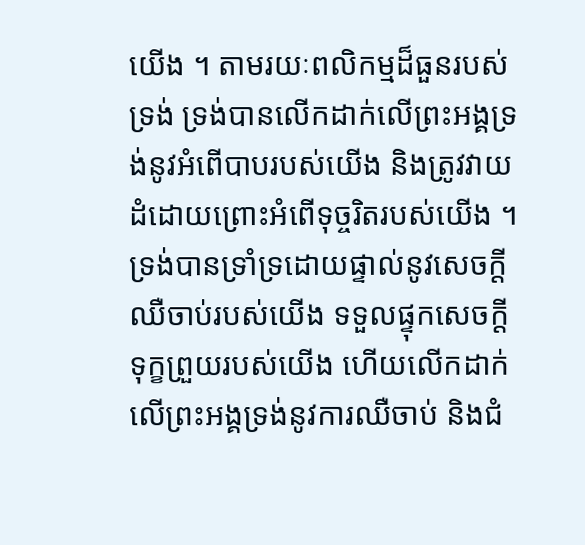យើង ។ តាមរយៈពលិកម្មដ៏ធួនរបស់ទ្រង់ ទ្រង់បានលើកដាក់លើព្រះអង្គទ្រង់នូវអំពើបាបរបស់យើង និងត្រូវវាយដំដោយព្រោះអំពើទុច្ចរិតរបស់យើង ។ ទ្រង់បានទ្រាំទ្រដោយផ្ទាល់នូវសេចក្ដីឈឺចាប់របស់យើង ទទួលផ្ទុកសេចក្ដីទុក្ខព្រួយរបស់យើង ហើយលើកដាក់លើព្រះអង្គទ្រង់នូវការឈឺចាប់ និងជំ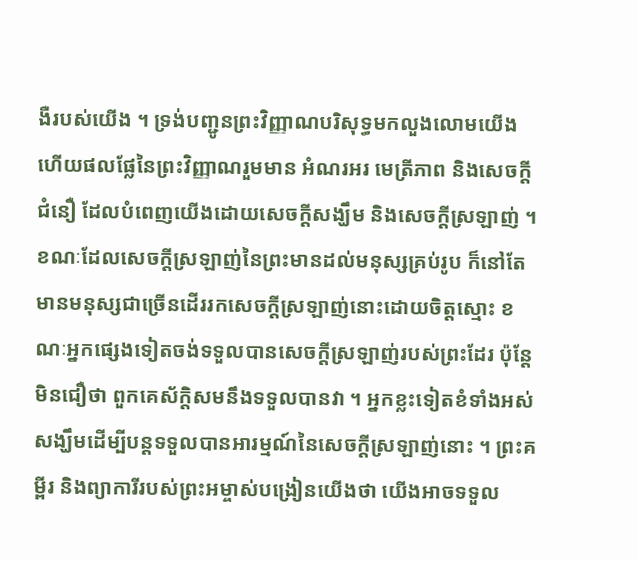ងឺរបស់យើង ។ ទ្រង់បញ្ជូនព្រះវិញ្ញាណបរិសុទ្ធមកលួងលោមយើង ហើយផលផ្លែនៃព្រះវិញ្ញាណរួមមាន អំណរអរ មេត្រីភាព និងសេចក្ដីជំនឿ ដែលបំពេញយើងដោយសេចក្ដីសង្ឃឹម និងសេចក្ដីស្រឡាញ់ ។
ខណៈដែលសេចក្តីស្រឡាញ់នៃព្រះមានដល់មនុស្សគ្រប់រូប ក៏នៅតែមានមនុស្សជាច្រើនដើររកសេចក្ដីស្រឡាញ់នោះដោយចិត្តស្មោះ ខណៈអ្នកផ្សេងទៀតចង់ទទួលបានសេចក្ដីស្រឡាញ់របស់ព្រះដែរ ប៉ុន្ដែមិនជឿថា ពួកគេស័ក្ដិសមនឹងទទួលបានវា ។ អ្នកខ្លះទៀតខំទាំងអស់សង្ឃឹមដើម្បីបន្ដទទួលបានអារម្មណ៍នៃសេចក្ដីស្រឡាញ់នោះ ។ ព្រះគម្ពីរ និងព្យាការីរបស់ព្រះអម្ចាស់បង្រៀនយើងថា យើងអាចទទួល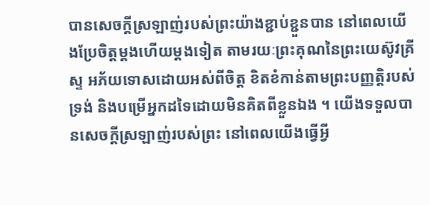បានសេចក្ដីស្រឡាញ់របស់ព្រះយ៉ាងខ្ជាប់ខ្ជួនបាន នៅពេលយើងប្រែចិត្តម្ដងហើយម្ដងទៀត តាមរយៈព្រះគុណនៃព្រះយេស៊ូវគ្រីស្ទ អភ័យទោសដោយអស់ពីចិត្ត ខិតខំកាន់តាមព្រះបញ្ញត្តិរបស់ទ្រង់ និងបម្រើអ្នកដទៃដោយមិនគិតពីខ្លួនឯង ។ យើងទទួលបានសេចក្តីស្រឡាញ់របស់ព្រះ នៅពេលយើងធ្វើអ្វី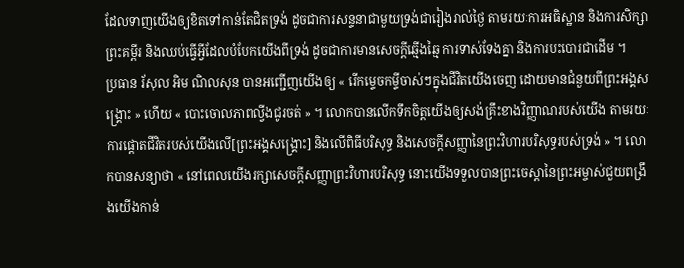ដែលទាញយើងឲ្យខិតទៅកាន់តែជិតទ្រង់ ដូចជាការសន្ទនាជាមួយទ្រង់ជារៀងរាល់ថ្ងៃ តាមរយៈការអធិស្ឋាន និងការសិក្សាព្រះគម្ពីរ និងឈប់ធ្វើអ្វីដែលបំបែកយើងពីទ្រង់ ដូចជាការមានសេចក្តីឆ្មើងឆ្មៃ ការទាស់ទែងគ្នា និងការបះបោរជាដើម ។
ប្រធាន រ័សុល អិម ណិលសុន បានអញ្ជើញយើងឲ្យ « រើកម្ទេចកម្ទីចាស់ៗក្នុងជីវិតយើងចេញ ដោយមានជំនួយពីព្រះអង្គសង្គ្រោះ » ហើយ « បោះចោលភាពល្វីងជូរចត់ » ។ លោកបានលើកទឹកចិត្តយើងឲ្យសង់គ្រឹះខាងវិញ្ញាណរបស់យើង តាមរយៈការផ្ដោតជីវិតរបស់យើងលើ[ព្រះអង្គសង្គ្រោះ] និងលើពិធីបរិសុទ្ធ និងសេចក្ដីសញ្ញានៃព្រះវិហារបរិសុទ្ធរបស់ទ្រង់ » ។ លោកបានសន្យាថា « នៅពេលយើងរក្សាសេចក្ដីសញ្ញាព្រះវិហារបរិសុទ្ធ នោះយើងទទួលបានព្រះចេស្ដានៃព្រះអម្ចាស់ជួយពង្រឹងយើងកាន់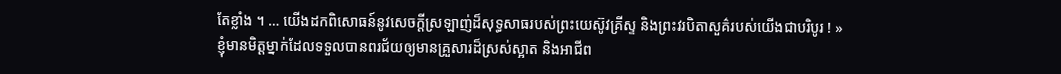តែខ្លាំង ។ … យើងដកពិសោធន៍នូវសេចក្តីស្រឡាញ់ដ៏សុទ្ធសាធរបស់ព្រះយេស៊ូវគ្រីស្ទ និងព្រះវរបិតាសួគ៌របស់យើងជាបរិបូរ ! »
ខ្ញុំមានមិត្តម្នាក់ដែលទទួលបានពរជ័យឲ្យមានគ្រួសារដ៏ស្រស់ស្អាត និងអាជីព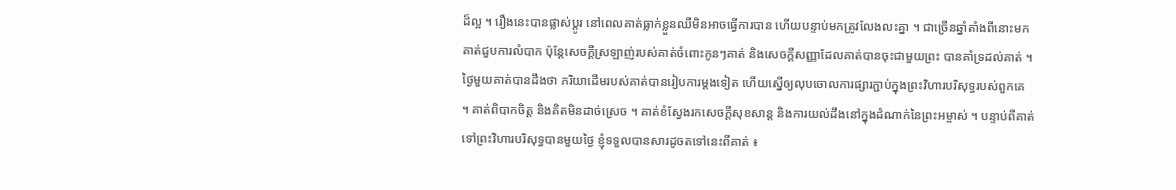ដ៏ល្អ ។ រឿងនេះបានផ្លាស់ប្ដូរ នៅពេលគាត់ធ្លាក់ខ្លួនឈឺមិនអាចធ្វើការបាន ហើយបន្ទាប់មកត្រូវលែងលះគ្នា ។ ជាច្រើនឆ្នាំតាំងពីនោះមកគាត់ជួបការលំបាក ប៉ុន្ដែសេចក្ដីស្រឡាញ់របស់គាត់ចំពោះកូនៗគាត់ និងសេចក្ដីសញ្ញាដែលគាត់បានចុះជាមួយព្រះ បានគាំទ្រដល់គាត់ ។ ថ្ងៃមួយគាត់បានដឹងថា ភរិយាដើមរបស់គាត់បានរៀបការម្ដងទៀត ហើយស្នើឲ្យលុបចោលការផ្សារភ្ជាប់ក្នុងព្រះវិហារបរិសុទ្ធរបស់ពួកគេ ។ គាត់ពិបាកចិត្ត និងគិតមិនដាច់ស្រេច ។ គាត់ខំស្វែងរកសេចក្ដីសុខសាន្ដ និងការយល់ដឹងនៅក្នុងដំណាក់នៃព្រះអម្ចាស់ ។ បន្ទាប់ពីគាត់ទៅព្រះវិហារបរិសុទ្ធបានមួយថ្ងៃ ខ្ញុំទទួលបានសារដូចតទៅនេះពីគាត់ ៖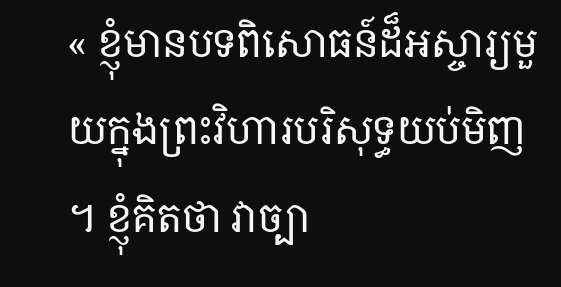« ខ្ញុំមានបទពិសោធន៍ដ៏អស្ចារ្យមួយក្នុងព្រះវិហារបរិសុទ្ធយប់មិញ ។ ខ្ញុំគិតថា វាច្បា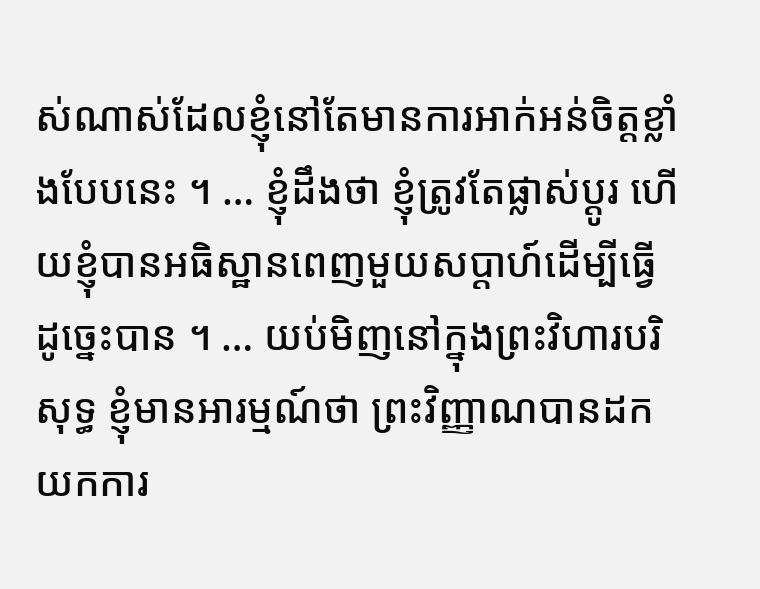ស់ណាស់ដែលខ្ញុំនៅតែមានការអាក់អន់ចិត្តខ្លាំងបែបនេះ ។ … ខ្ញុំដឹងថា ខ្ញុំត្រូវតែផ្លាស់ប្ដូរ ហើយខ្ញុំបានអធិស្ឋានពេញមួយសប្ដាហ៍ដើម្បីធ្វើដូច្នេះបាន ។ … យប់មិញនៅក្នុងព្រះវិហារបរិសុទ្ធ ខ្ញុំមានអារម្មណ៍ថា ព្រះវិញ្ញាណបានដកយកការ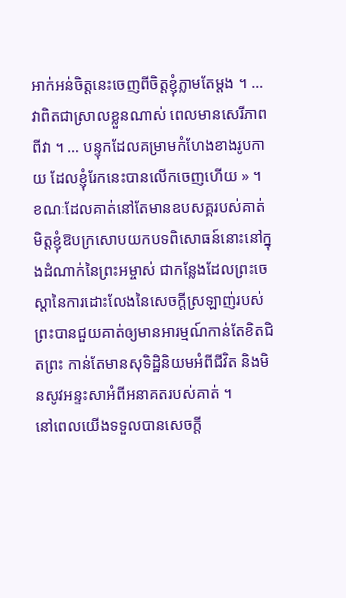អាក់អន់ចិត្តនេះចេញពីចិត្តខ្ញុំភ្លាមតែម្ដង ។ … វាពិតជាស្រាលខ្លួនណាស់ ពេលមានសេរីភាពពីវា ។ … បន្ទុកដែលគម្រាមកំហែងខាងរូបកាយ ដែលខ្ញុំរែកនេះបានលើកចេញហើយ » ។
ខណៈដែលគាត់នៅតែមានឧបសគ្គរបស់គាត់ មិត្តខ្ញុំឱបក្រសោបយកបទពិសោធន៍នោះនៅក្នុងដំណាក់នៃព្រះអម្ចាស់ ជាកន្លែងដែលព្រះចេស្ដានៃការដោះលែងនៃសេចក្ដីស្រឡាញ់របស់ព្រះបានជួយគាត់ឲ្យមានអារម្មណ៍កាន់តែខិតជិតព្រះ កាន់តែមានសុទិដ្ឋិនិយមអំពីជីវិត និងមិនសូវអន្ទះសាអំពីអនាគតរបស់គាត់ ។
នៅពេលយើងទទួលបានសេចក្តី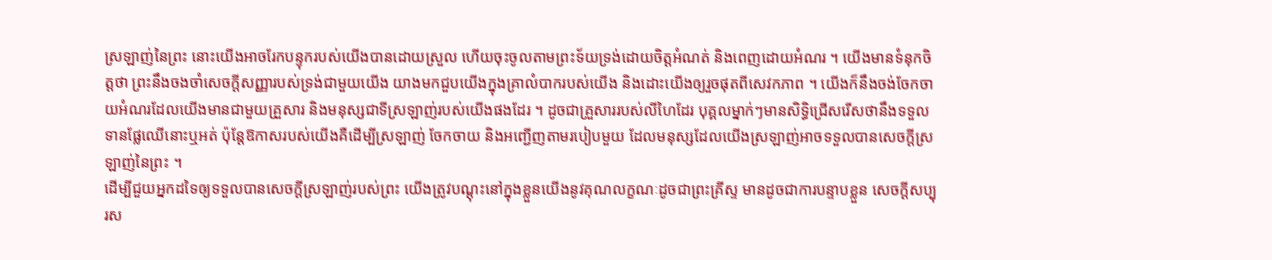ស្រឡាញ់នៃព្រះ នោះយើងអាចរែកបន្ទុករបស់យើងបានដោយស្រួល ហើយចុះចូលតាមព្រះទ័យទ្រង់ដោយចិត្តអំណត់ និងពេញដោយអំណរ ។ យើងមានទំនុកចិត្តថា ព្រះនឹងចងចាំសេចក្ដីសញ្ញារបស់ទ្រង់ជាមួយយើង យាងមកជួបយើងក្នុងគ្រាលំបាករបស់យើង និងដោះយើងឲ្យរួចផុតពីសេវកភាព ។ យើងក៏នឹងចង់ចែកចាយអំណរដែលយើងមានជាមួយគ្រួសារ និងមនុស្សជាទីស្រឡាញ់របស់យើងផងដែរ ។ ដូចជាគ្រួសាររបស់លីហៃដែរ បុគ្គលម្នាក់ៗមានសិទ្ធិជ្រើសរើសថានឹងទទួលទានផ្លែឈើនោះឬអត់ ប៉ុន្ដែឱកាសរបស់យើងគឺដើម្បីស្រឡាញ់ ចែកចាយ និងអញ្ជើញតាមរបៀបមួយ ដែលមនុស្សដែលយើងស្រឡាញ់អាចទទួលបានសេចក្តីស្រឡាញ់នៃព្រះ ។
ដើម្បីជួយអ្នកដទៃឲ្យទទួលបានសេចក្តីស្រឡាញ់របស់ព្រះ យើងត្រូវបណ្ដុះនៅក្នុងខ្លួនយើងនូវគុណលក្ខណៈដូចជាព្រះគ្រីស្ទ មានដូចជាការបន្ទាបខ្លួន សេចក្ដីសប្បុរស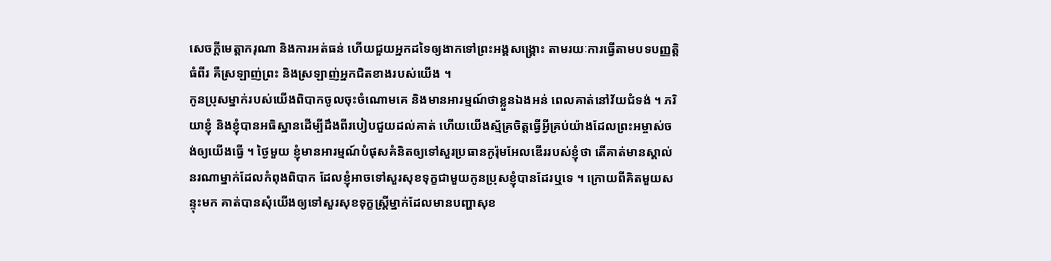សេចក្ដីមេត្តាករុណា និងការអត់ធន់ ហើយជួយអ្នកដទៃឲ្យងាកទៅព្រះអង្គសង្គ្រោះ តាមរយៈការធ្វើតាមបទបញ្ញត្តិធំពីរ គឺស្រឡាញ់ព្រះ និងស្រឡាញ់អ្នកជិតខាងរបស់យើង ។
កូនប្រុសម្នាក់របស់យើងពិបាកចូលចុះចំណោមគេ និងមានអារម្មណ៍ថាខ្លួនឯងអន់ ពេលគាត់នៅវ័យជំទង់ ។ ភរិយាខ្ញុំ និងខ្ញុំបានអធិស្ឋានដើម្បីដឹងពីរបៀបជួយដល់គាត់ ហើយយើងស្ម័គ្រចិត្តធ្វើអ្វីគ្រប់យ៉ាងដែលព្រះអម្ចាស់ចង់ឲ្យយើងធ្វើ ។ ថ្ងៃមួយ ខ្ញុំមានអារម្មណ៍បំផុសគំនិតឲ្យទៅសួរប្រធានកូរ៉ុមអែលឌើររបស់ខ្ញុំថា តើគាត់មានស្គាល់នរណាម្នាក់ដែលកំពុងពិបាក ដែលខ្ញុំអាចទៅសួរសុខទុក្ខជាមួយកូនប្រុសខ្ញុំបានដែរឬទេ ។ ក្រោយពីគិតមួយសន្ទុះមក គាត់បានសុំយើងឲ្យទៅសួរសុខទុក្ខស្ដ្រីម្នាក់ដែលមានបញ្ហាសុខ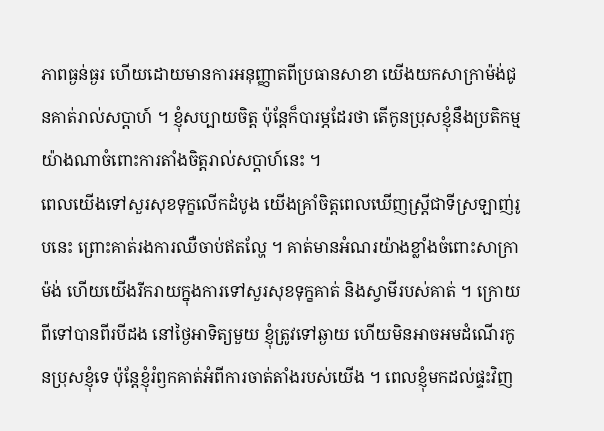ភាពធ្ងន់ធ្ងរ ហើយដោយមានការអនុញ្ញាតពីប្រធានសាខា យើងយកសាក្រាម៉ង់ជូនគាត់រាល់សប្ដាហ៍ ។ ខ្ញុំសប្បាយចិត្ត ប៉ុន្ដែក៏បារម្ភដែរថា តើកូនប្រុសខ្ញុំនឹងប្រតិកម្មយ៉ាងណាចំពោះការតាំងចិត្តរាល់សប្ដាហ៍នេះ ។
ពេលយើងទៅសួរសុខទុក្ខលើកដំបូង យើងគ្រាំចិត្តពេលឃើញស្ដ្រីជាទីស្រឡាញ់រូបនេះ ព្រោះគាត់រងការឈឺចាប់ឥតល្ហែ ។ គាត់មានអំណរយ៉ាងខ្លាំងចំពោះសាក្រាម៉ង់ ហើយយើងរីករាយក្នុងការទៅសួរសុខទុក្ខគាត់ និងស្វាមីរបស់គាត់ ។ ក្រោយពីទៅបានពីរបីដង នៅថ្ងៃអាទិត្យមួយ ខ្ញុំត្រូវទៅឆ្ងាយ ហើយមិនអាចអមដំណើរកូនប្រុសខ្ញុំទេ ប៉ុន្ដែខ្ញុំរំឭកគាត់អំពីការចាត់តាំងរបស់យើង ។ ពេលខ្ញុំមកដល់ផ្ទះវិញ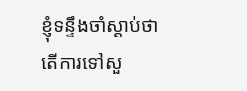ខ្ញុំទន្ទឹងចាំស្ដាប់ថា តើការទៅសួ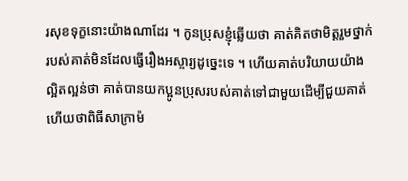រសុខទុក្ខនោះយ៉ាងណាដែរ ។ កូនប្រុសខ្ញុំឆ្លើយថា គាត់គិតថាមិត្តរួមថ្នាក់របស់គាត់មិនដែលធ្វើរឿងអស្ចារ្យដូច្នេះទេ ។ ហើយគាត់បរិយាយយ៉ាងល្អិតល្អន់ថា គាត់បានយកប្អូនប្រុសរបស់គាត់ទៅជាមួយដើម្បីជួយគាត់ ហើយថាពិធីសាក្រាម៉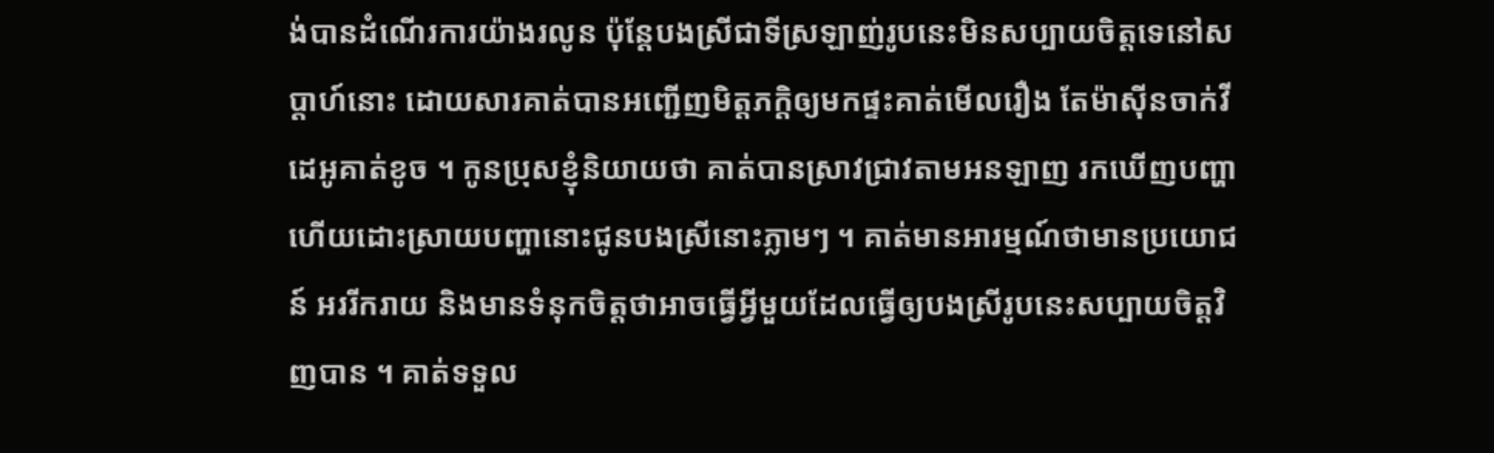ង់បានដំណើរការយ៉ាងរលូន ប៉ុន្ដែបងស្រីជាទីស្រឡាញ់រូបនេះមិនសប្បាយចិត្តទេនៅសប្ដាហ៍នោះ ដោយសារគាត់បានអញ្ជើញមិត្តភក្ដិឲ្យមកផ្ទះគាត់មើលរឿង តែម៉ាស៊ីនចាក់វីដេអូគាត់ខូច ។ កូនប្រុសខ្ញុំនិយាយថា គាត់បានស្រាវជ្រាវតាមអនឡាញ រកឃើញបញ្ហា ហើយដោះស្រាយបញ្ហានោះជូនបងស្រីនោះភ្លាមៗ ។ គាត់មានអារម្មណ៍ថាមានប្រយោជន៍ អររីករាយ និងមានទំនុកចិត្តថាអាចធ្វើអ្វីមួយដែលធ្វើឲ្យបងស្រីរូបនេះសប្បាយចិត្ដវិញបាន ។ គាត់ទទួល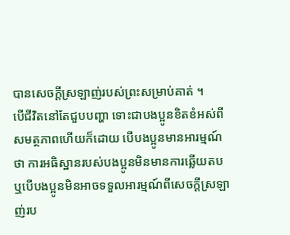បានសេចក្ដីស្រឡាញ់របស់ព្រះសម្រាប់គាត់ ។
បើជីវិតនៅតែជួបបញ្ហា ទោះជាបងប្អូនខិតខំអស់ពីសមត្ថភាពហើយក៏ដោយ បើបងប្អូនមានអារម្មណ៍ថា ការអធិស្ឋានរបស់បងប្អូនមិនមានការឆ្លើយតប ឬបើបងប្អូនមិនអាចទទួលអារម្មណ៍ពីសេចក្តីស្រឡាញ់រប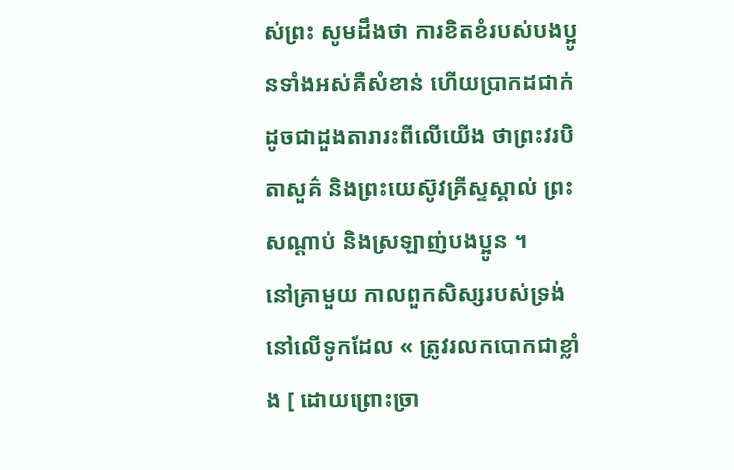ស់ព្រះ សូមដឹងថា ការខិតខំរបស់បងប្អូនទាំងអស់គឺសំខាន់ ហើយប្រាកដជាក់ដូចជាដួងតារារះពីលើយើង ថាព្រះវរបិតាសួគ៌ និងព្រះយេស៊ូវគ្រីស្ទស្គាល់ ព្រះសណ្ដាប់ និងស្រឡាញ់បងប្អូន ។
នៅគ្រាមួយ កាលពួកសិស្សរបស់ទ្រង់នៅលើទូកដែល « ត្រូវរលកបោកជាខ្លាំង [ ដោយព្រោះច្រា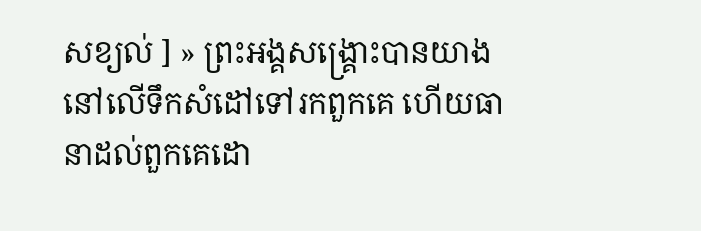សខ្យល់ ] » ព្រះអង្គសង្គ្រោះបានយាងនៅលើទឹកសំដៅទៅរកពួកគេ ហើយធានាដល់ពួកគេដោ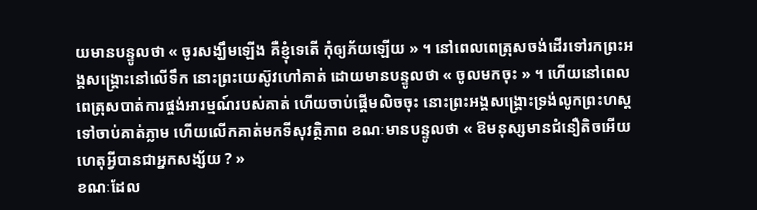យមានបន្ទូលថា « ចូរសង្ឃឹមឡើង គឺខ្ញុំទេតើ កុំឲ្យភ័យឡើយ » ។ នៅពេលពេត្រុសចង់ដើរទៅរកព្រះអង្គសង្គ្រោះនៅលើទឹក នោះព្រះយេស៊ូវហៅគាត់ ដោយមានបន្ទូលថា « ចូលមកចុះ » ។ ហើយនៅពេលពេត្រុសបាត់ការផ្ចង់អារម្មណ៍របស់គាត់ ហើយចាប់ផ្ដើមលិចចុះ នោះព្រះអង្គសង្គ្រោះទ្រង់លូកព្រះហស្តទៅចាប់គាត់ភ្លាម ហើយលើកគាត់មកទីសុវត្ថិភាព ខណៈមានបន្ទូលថា « ឱមនុស្សមានជំនឿតិចអើយ ហេតុអ្វីបានជាអ្នកសង្ស័យ ? »
ខណៈដែល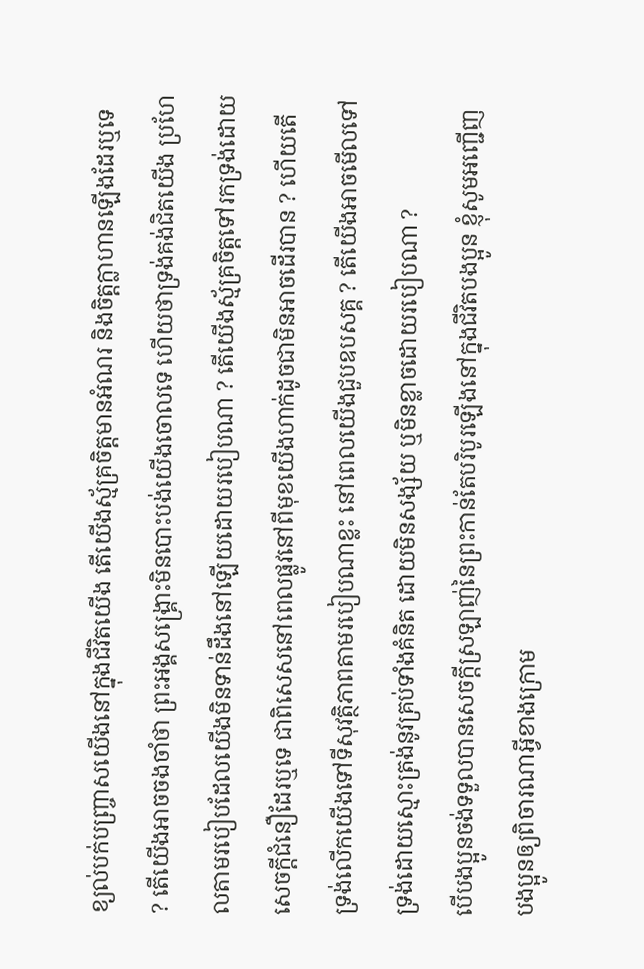ខ្យល់បក់បញ្ច្រាសយើងនៅក្នុងជីវិតយើង តើយើងស្ម័គ្រចិត្តមានអំណរ និងចិត្តក្លាហានឡើងដែរឬទេ ? តើយើងអាចចងចាំថា ព្រះអង្គសង្គ្រោះមិនបោះបង់យើងចោលទេ ហើយថាទ្រង់គង់ជិតយើង ប្រហែលតាមរបៀបដែលយើងមិនទាន់ដឹងនៅឡើយដោយរបៀបណា ? តើយើងស្ម័គ្រចិត្តទៅរកទ្រង់ដោយសេចក្ដីជំនឿដែរឬទេ ជាពិសេសនៅពេលផ្លូវនៅពីមុខយើងហាក់ដូចជាមិនអាចដើរបាន ? ហើយតើទ្រង់លើកយើងទៅទីសុវត្ថិភាពតាមរបៀបណាខ្លះ នៅពេលយើងជួបឧបសគ្គ ? តើយើងអាចមើលទៅទ្រង់ដោយស្មោះត្រង់នូវគ្រប់ទាំងគំនិត ដោយមិនសង្ស័យ ឬមិនខ្លាចដោយរបៀបណា ?
បើបងប្អូនចង់ទទួលបានសេចក្តីស្រឡាញ់នៃព្រះកាន់តែបរិបូរឡើងនៅក្នុងជីវិតបងប្អូន ខ្ញុំសូមអញ្ជើញបងប្អូនឲ្យពិចារណាអ្វីខាងក្រោម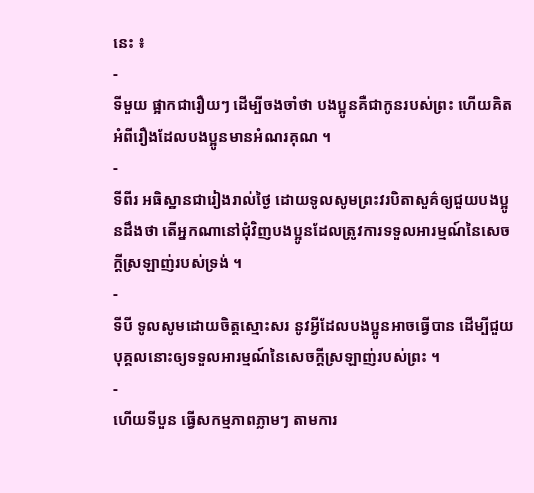នេះ ៖
-
ទីមួយ ផ្អាកជារឿយៗ ដើម្បីចងចាំថា បងប្អូនគឺជាកូនរបស់ព្រះ ហើយគិតអំពីរឿងដែលបងប្អូនមានអំណរគុណ ។
-
ទីពីរ អធិស្ឋានជារៀងរាល់ថ្ងៃ ដោយទូលសូមព្រះវរបិតាសួគ៌ឲ្យជួយបងប្អូនដឹងថា តើអ្នកណានៅជុំវិញបងប្អូនដែលត្រូវការទទួលអារម្មណ៍នៃសេចក្តីស្រឡាញ់របស់ទ្រង់ ។
-
ទីបី ទូលសូមដោយចិត្តស្មោះសរ នូវអ្វីដែលបងប្អូនអាចធ្វើបាន ដើម្បីជួយបុគ្គលនោះឲ្យទទួលអារម្មណ៍នៃសេចក្តីស្រឡាញ់របស់ព្រះ ។
-
ហើយទីបួន ធ្វើសកម្មភាពភ្លាមៗ តាមការ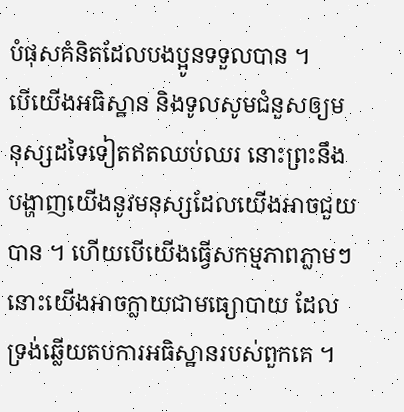បំផុសគំនិតដែលបងប្អូនទទួលបាន ។
បើយើងអធិស្ឋាន និងទូលសូមជំនួសឲ្យមនុស្សដទៃទៀតឥតឈប់ឈរ នោះព្រះនឹងបង្ហាញយើងនូវមនុស្សដែលយើងអាចជួយបាន ។ ហើយបើយើងធ្វើសកម្មភាពភ្លាមៗ នោះយើងអាចក្លាយជាមធ្យោបាយ ដែលទ្រង់ឆ្លើយតបការអធិស្ឋានរបស់ពួកគេ ។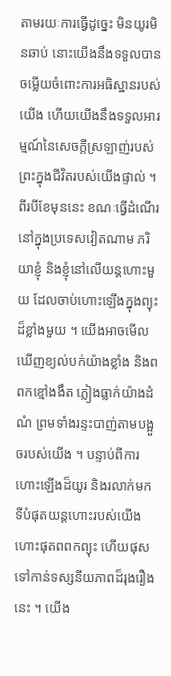តាមរយៈការធ្វើដូច្នេះ មិនយូរមិនឆាប់ នោះយើងនឹងទទួលបានចម្លើយចំពោះការអធិស្ឋានរបស់យើង ហើយយើងនឹងទទួលអារម្មណ៍នៃសេចក្តីស្រឡាញ់របស់ព្រះក្នុងជីវិតរបស់យើងផ្ទាល់ ។
ពីរបីខែមុននេះ ខណៈធ្វើដំណើរនៅក្នុងប្រទេសវៀតណាម ភរិយាខ្ញុំ និងខ្ញុំនៅលើយន្ដហោះមួយ ដែលចាប់ហោះឡើងក្នុងព្យុះដ៏ខ្លាំងមួយ ។ យើងអាចមើលឃើញខ្យល់បក់យ៉ាងខ្លាំង និងពពកខ្មៅងងឹត ភ្លៀងធ្លាក់យ៉ាងដំណំ ព្រមទាំងរន្ទះបាញ់តាមបង្អួចរបស់យើង ។ បន្ទាប់ពីការហោះឡើងដ៏យូរ និងរលាក់មក ទីបំផុតយន្ដហោះរបស់យើងហោះផុតពពកព្យុះ ហើយផុសទៅកាន់ទស្សនីយភាពដ៏រុងរឿងនេះ ។ យើង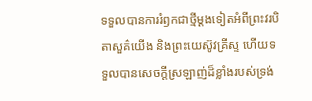ទទួលបានការរំឭកជាថ្មីម្ដងទៀតអំពីព្រះវរបិតាសួគ៌យើង និងព្រះយេស៊ូវគ្រីស្ទ ហើយទទួលបានសេចក្តីស្រឡាញ់ដ៏ខ្លាំងរបស់ទ្រង់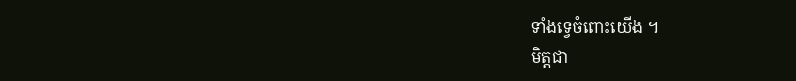ទាំងទ្វេចំពោះយើង ។
មិត្តជា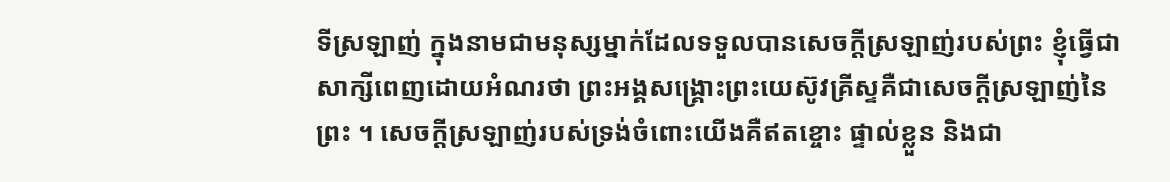ទីស្រឡាញ់ ក្នុងនាមជាមនុស្សម្នាក់ដែលទទួលបានសេចក្ដីស្រឡាញ់របស់ព្រះ ខ្ញុំធ្វើជាសាក្សីពេញដោយអំណរថា ព្រះអង្គសង្គ្រោះព្រះយេស៊ូវគ្រីស្ទគឺជាសេចក្ដីស្រឡាញ់នៃព្រះ ។ សេចក្ដីស្រឡាញ់របស់ទ្រង់ចំពោះយើងគឺឥតខ្ចោះ ផ្ទាល់ខ្លួន និងជា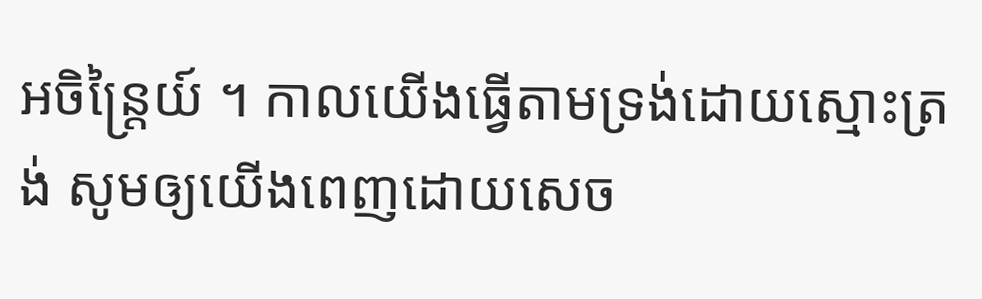អចិន្ដ្រៃយ៍ ។ កាលយើងធ្វើតាមទ្រង់ដោយស្មោះត្រង់ សូមឲ្យយើងពេញដោយសេច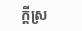ក្ដីស្រ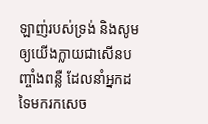ឡាញ់របស់ទ្រង់ និងសូមឲ្យយើងក្លាយជាសើនបញ្ចាំងពន្លឺ ដែលនាំអ្នកដទៃមករកសេច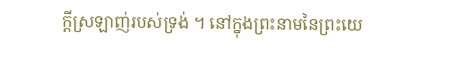ក្ដីស្រឡាញ់របស់ទ្រង់ ។ នៅក្នុងព្រះនាមនៃព្រះយេ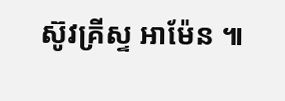ស៊ូវគ្រីស្ទ អាម៉ែន ៕